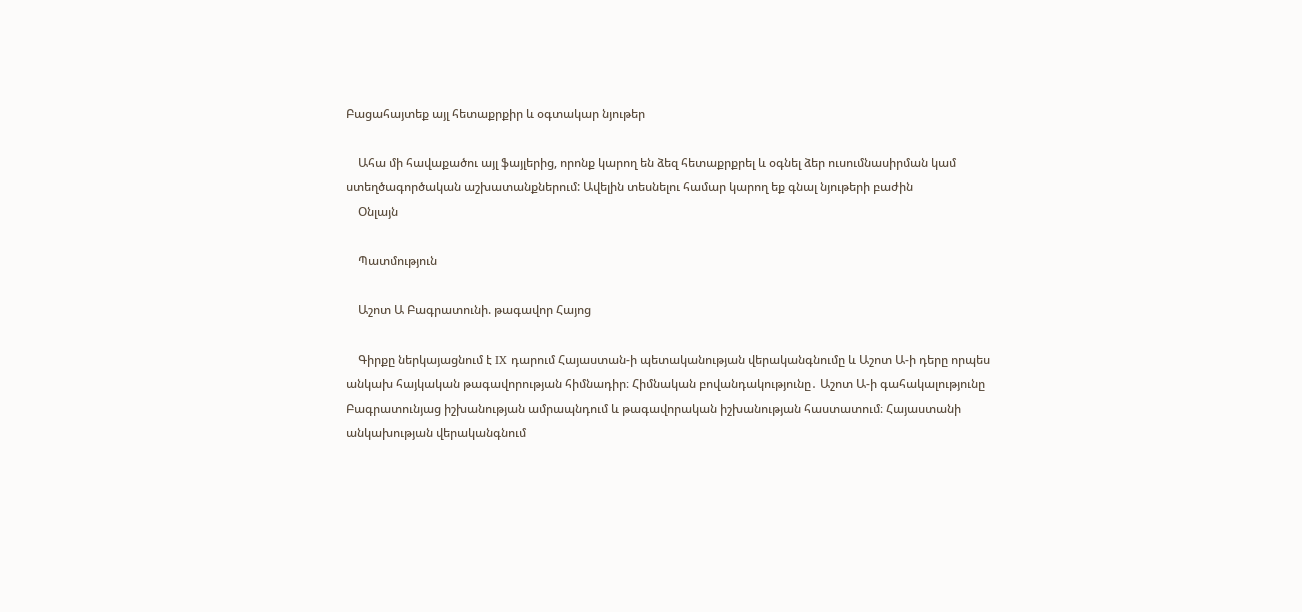Բացահայտեք այլ հետաքրքիր և օգտակար նյութեր

    Ահա մի հավաքածու այլ ֆայլերից, որոնք կարող են ձեզ հետաքրքրել և օգնել ձեր ուսումնասիրման կամ ստեղծագործական աշխատանքներում: Ավելին տեսնելու համար կարող եք գնալ նյութերի բաժին
    Օնլայն

    Պատմություն

    Աշոտ Ա Բագրատունի. թագավոր Հայոց

    Գիրքը ներկայացնում է IX դարում Հայաստան-ի պետականության վերականգնումը և Աշոտ Ա-ի դերը որպես անկախ հայկական թագավորության հիմնադիր։ Հիմնական բովանդակությունը․ Աշոտ Ա-ի գահակալությունը Բագրատունյաց իշխանության ամրապնդում և թագավորական իշխանության հաստատում։ Հայաստանի անկախության վերականգնում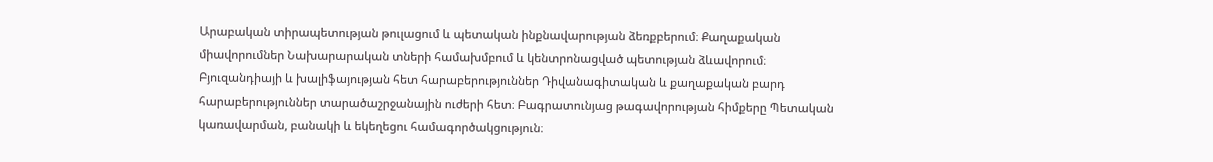Արաբական տիրապետության թուլացում և պետական ինքնավարության ձեռքբերում։ Քաղաքական միավորումներ Նախարարական տների համախմբում և կենտրոնացված պետության ձևավորում։ Բյուզանդիայի և խալիֆայության հետ հարաբերություններ Դիվանագիտական և քաղաքական բարդ հարաբերություններ տարածաշրջանային ուժերի հետ։ Բագրատունյաց թագավորության հիմքերը Պետական կառավարման, բանակի և եկեղեցու համագործակցություն։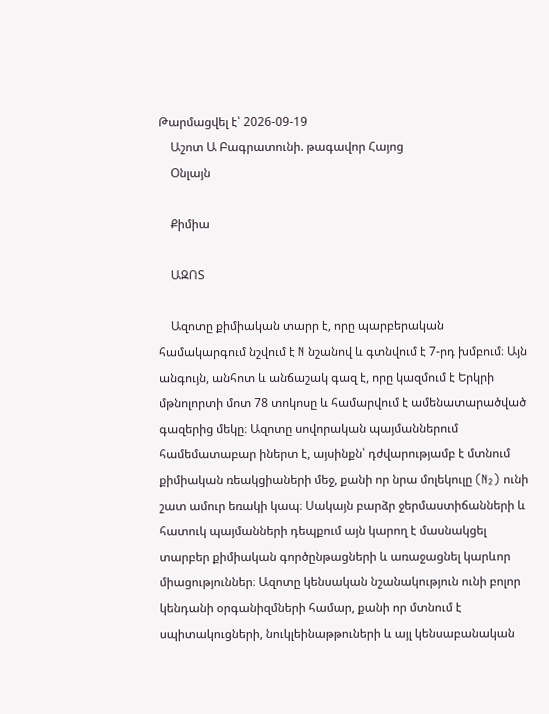Թարմացվել է՝ 2026-09-19
    Աշոտ Ա Բագրատունի. թագավոր Հայոց
    Օնլայն

    Քիմիա

    ԱԶՈՏ

    Ազոտը քիմիական տարր է, որը պարբերական համակարգում նշվում է N նշանով և գտնվում է 7-րդ խմբում։ Այն անգույն, անհոտ և անճաշակ գազ է, որը կազմում է Երկրի մթնոլորտի մոտ 78 տոկոսը և համարվում է ամենատարածված գազերից մեկը։ Ազոտը սովորական պայմաններում համեմատաբար իներտ է, այսինքն՝ դժվարությամբ է մտնում քիմիական ռեակցիաների մեջ, քանի որ նրա մոլեկուլը (N₂) ունի շատ ամուր եռակի կապ։ Սակայն բարձր ջերմաստիճանների և հատուկ պայմանների դեպքում այն կարող է մասնակցել տարբեր քիմիական գործընթացների և առաջացնել կարևոր միացություններ։ Ազոտը կենսական նշանակություն ունի բոլոր կենդանի օրգանիզմների համար, քանի որ մտնում է սպիտակուցների, նուկլեինաթթուների և այլ կենսաբանական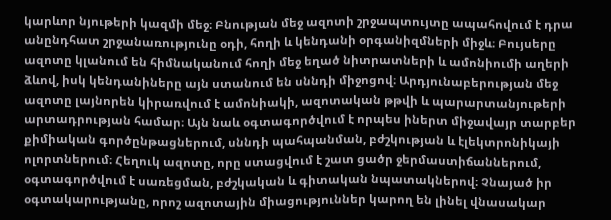կարևոր նյութերի կազմի մեջ։ Բնության մեջ ազոտի շրջապտույտը ապահովում է դրա անընդհատ շրջանառությունը օդի, հողի և կենդանի օրգանիզմների միջև։ Բույսերը ազոտը կլանում են հիմնականում հողի մեջ եղած նիտրատների և ամոնիումի աղերի ձևով, իսկ կենդանիները այն ստանում են սննդի միջոցով։ Արդյունաբերության մեջ ազոտը լայնորեն կիրառվում է ամոնիակի, ազոտական թթվի և պարարտանյութերի արտադրության համար։ Այն նաև օգտագործվում է որպես իներտ միջավայր տարբեր քիմիական գործընթացներում, սննդի պահպանման, բժշկության և էլեկտրոնիկայի ոլորտներում։ Հեղուկ ազոտը, որը ստացվում է շատ ցածր ջերմաստիճաններում, օգտագործվում է սառեցման, բժշկական և գիտական նպատակներով։ Չնայած իր օգտակարությանը, որոշ ազոտային միացություններ կարող են լինել վնասակար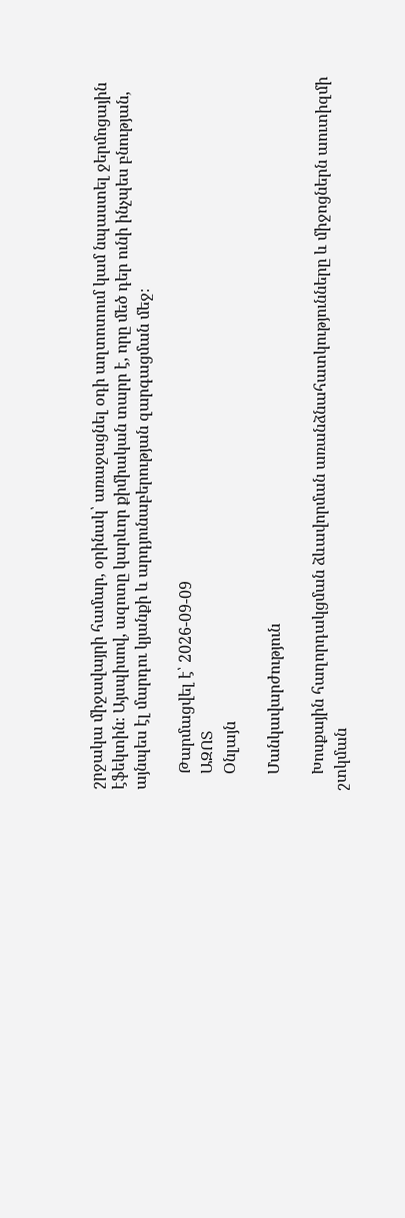շրջակա միջավայրի համար, օրինակ՝ առաջացնել օդի աղտոտում կամ նպաստել ջերմոցային էֆեկտին։ Այսպիսով, ազոտը կարևոր քիմիական տարր է, որը մեծ դեր ունի ինչպես բնության, այնպես էլ մարդու կյանքի և արդյունաբերության զարգացման մեջ։

    Թարմացվել է՝ 2026-09-09
    ԱԶՈՏ
    Օնլայն

    Մանկավարժություն

    Խոսքային հաղորդակցման ձևավորման առանձնահատկությունները և միջոցներն աուտիզմի շտկման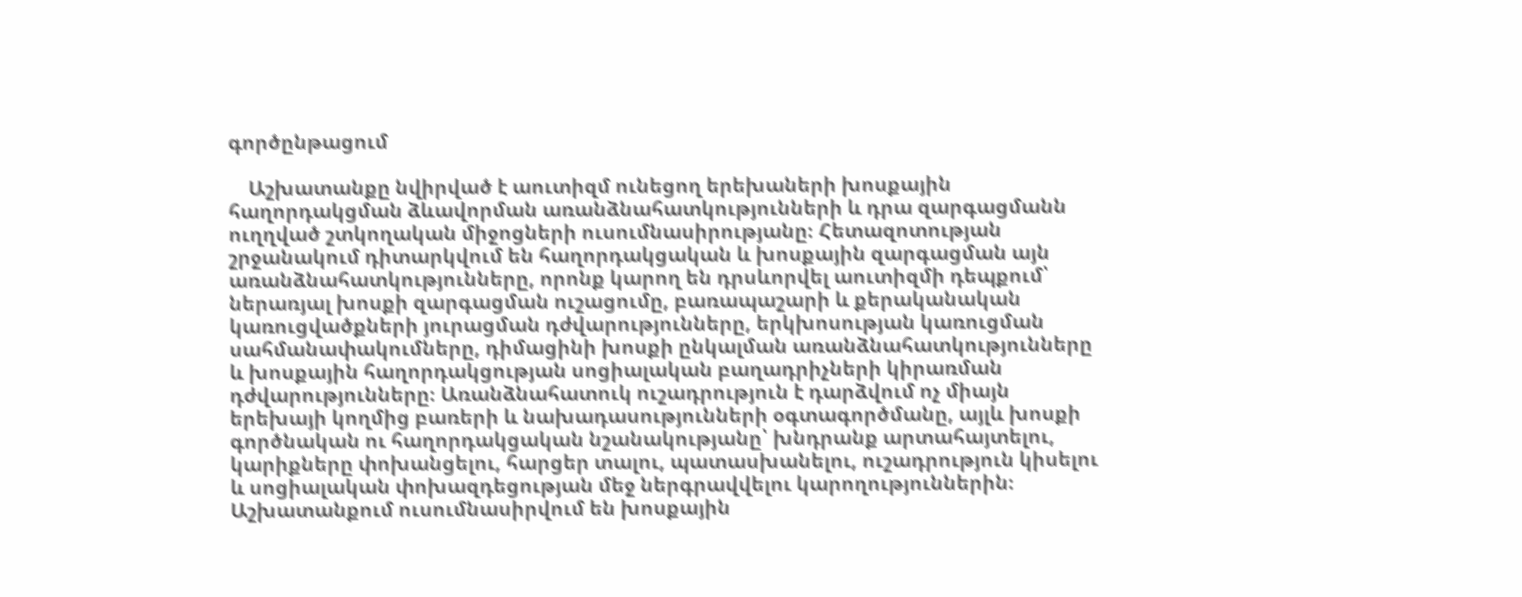գործընթացում

    Աշխատանքը նվիրված է աուտիզմ ունեցող երեխաների խոսքային հաղորդակցման ձևավորման առանձնահատկությունների և դրա զարգացմանն ուղղված շտկողական միջոցների ուսումնասիրությանը։ Հետազոտության շրջանակում դիտարկվում են հաղորդակցական և խոսքային զարգացման այն առանձնահատկությունները, որոնք կարող են դրսևորվել աուտիզմի դեպքում՝ ներառյալ խոսքի զարգացման ուշացումը, բառապաշարի և քերականական կառուցվածքների յուրացման դժվարությունները, երկխոսության կառուցման սահմանափակումները, դիմացինի խոսքի ընկալման առանձնահատկությունները և խոսքային հաղորդակցության սոցիալական բաղադրիչների կիրառման դժվարությունները։ Առանձնահատուկ ուշադրություն է դարձվում ոչ միայն երեխայի կողմից բառերի և նախադասությունների օգտագործմանը, այլև խոսքի գործնական ու հաղորդակցական նշանակությանը՝ խնդրանք արտահայտելու, կարիքները փոխանցելու, հարցեր տալու, պատասխանելու, ուշադրություն կիսելու և սոցիալական փոխազդեցության մեջ ներգրավվելու կարողություններին։ Աշխատանքում ուսումնասիրվում են խոսքային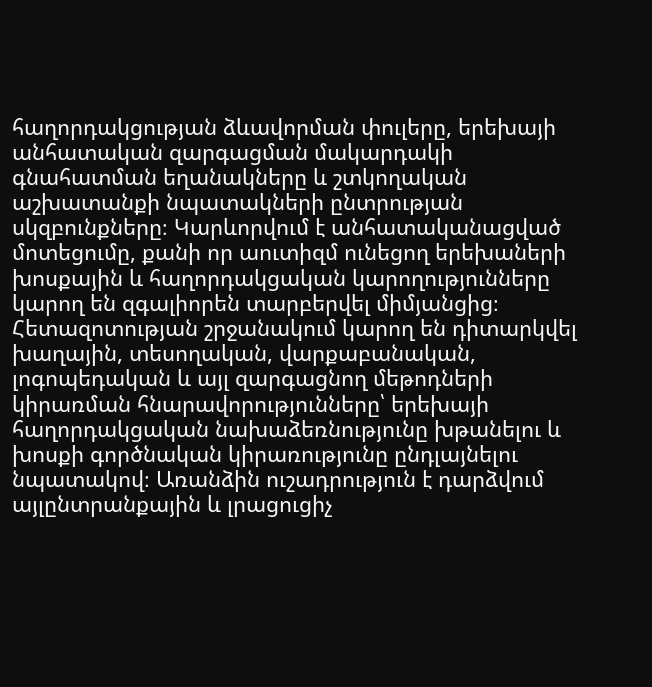հաղորդակցության ձևավորման փուլերը, երեխայի անհատական զարգացման մակարդակի գնահատման եղանակները և շտկողական աշխատանքի նպատակների ընտրության սկզբունքները։ Կարևորվում է անհատականացված մոտեցումը, քանի որ աուտիզմ ունեցող երեխաների խոսքային և հաղորդակցական կարողությունները կարող են զգալիորեն տարբերվել միմյանցից։ Հետազոտության շրջանակում կարող են դիտարկվել խաղային, տեսողական, վարքաբանական, լոգոպեդական և այլ զարգացնող մեթոդների կիրառման հնարավորությունները՝ երեխայի հաղորդակցական նախաձեռնությունը խթանելու և խոսքի գործնական կիրառությունը ընդլայնելու նպատակով։ Առանձին ուշադրություն է դարձվում այլընտրանքային և լրացուցիչ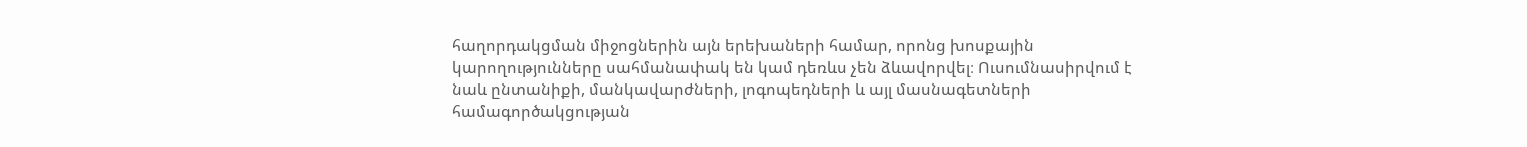հաղորդակցման միջոցներին այն երեխաների համար, որոնց խոսքային կարողությունները սահմանափակ են կամ դեռևս չեն ձևավորվել։ Ուսումնասիրվում է նաև ընտանիքի, մանկավարժների, լոգոպեդների և այլ մասնագետների համագործակցության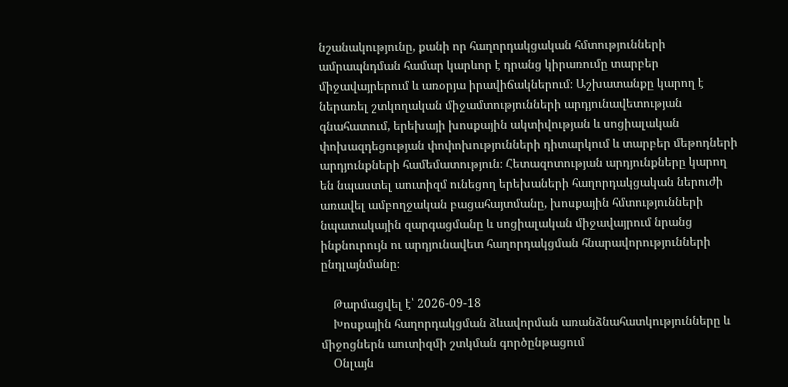նշանակությունը, քանի որ հաղորդակցական հմտությունների ամրապնդման համար կարևոր է դրանց կիրառումը տարբեր միջավայրերում և առօրյա իրավիճակներում։ Աշխատանքը կարող է ներառել շտկողական միջամտությունների արդյունավետության գնահատում, երեխայի խոսքային ակտիվության և սոցիալական փոխազդեցության փոփոխությունների դիտարկում և տարբեր մեթոդների արդյունքների համեմատություն։ Հետազոտության արդյունքները կարող են նպաստել աուտիզմ ունեցող երեխաների հաղորդակցական ներուժի առավել ամբողջական բացահայտմանը, խոսքային հմտությունների նպատակային զարգացմանը և սոցիալական միջավայրում նրանց ինքնուրույն ու արդյունավետ հաղորդակցման հնարավորությունների ընդլայնմանը։

    Թարմացվել է՝ 2026-09-18
    Խոսքային հաղորդակցման ձևավորման առանձնահատկությունները և միջոցներն աուտիզմի շտկման գործընթացում
    Օնլայն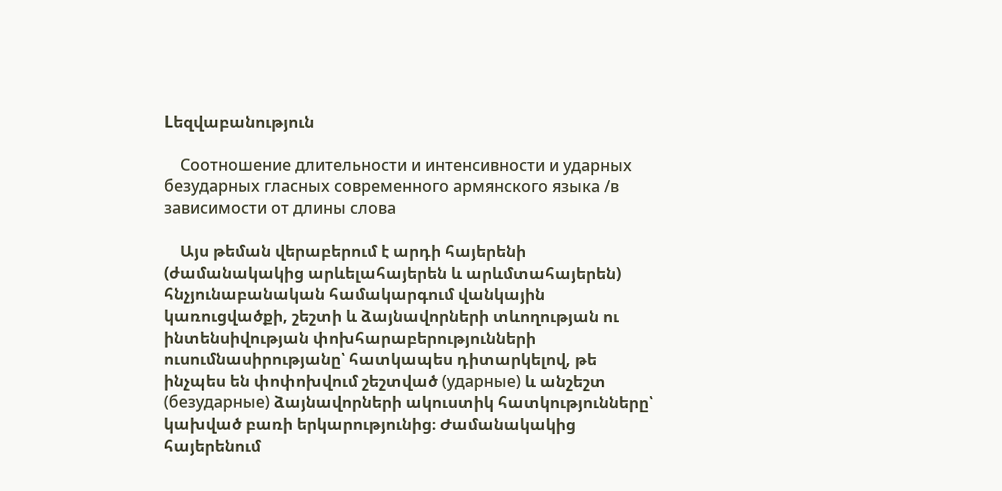Lեզվաբանություն

    Соотношение длительности и интенсивности и ударных безударных гласных современного армянского языка /в зависимости от длины слова

    Այս թեման վերաբերում է արդի հայերենի (ժամանակակից արևելահայերեն և արևմտահայերեն) հնչյունաբանական համակարգում վանկային կառուցվածքի, շեշտի և ձայնավորների տևողության ու ինտենսիվության փոխհարաբերությունների ուսումնասիրությանը՝ հատկապես դիտարկելով, թե ինչպես են փոփոխվում շեշտված (ударные) և անշեշտ (безударные) ձայնավորների ակուստիկ հատկությունները՝ կախված բառի երկարությունից։ Ժամանակակից հայերենում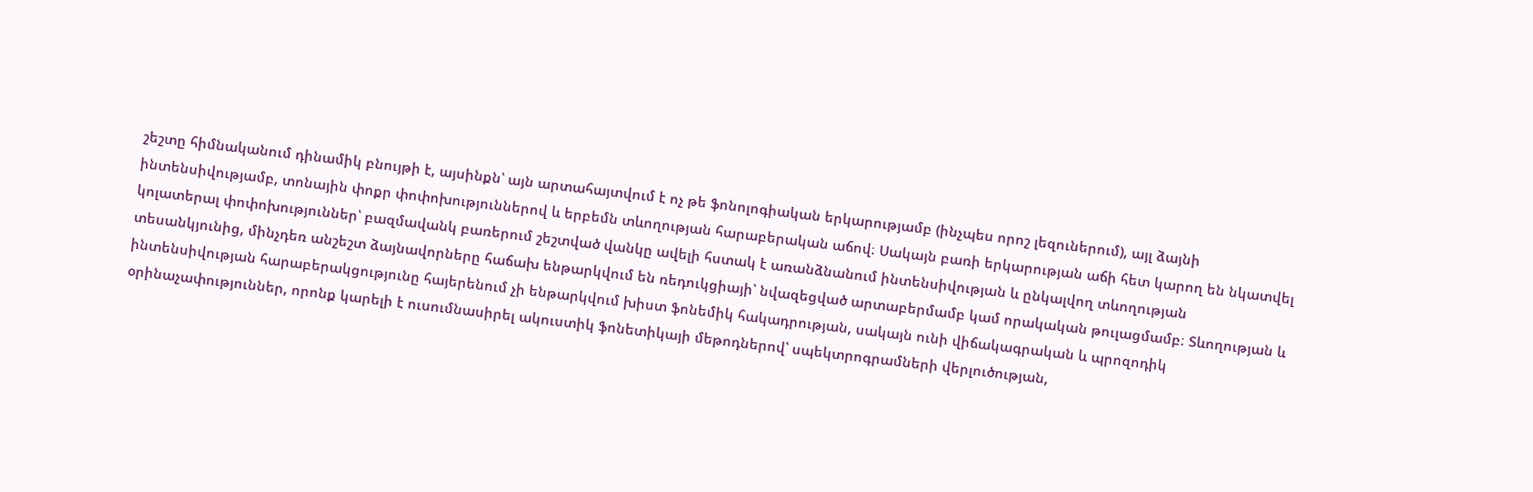շեշտը հիմնականում դինամիկ բնույթի է, այսինքն՝ այն արտահայտվում է ոչ թե ֆոնոլոգիական երկարությամբ (ինչպես որոշ լեզուներում), այլ ձայնի ինտենսիվությամբ, տոնային փոքր փոփոխություններով և երբեմն տևողության հարաբերական աճով։ Սակայն բառի երկարության աճի հետ կարող են նկատվել կոլատերալ փոփոխություններ՝ բազմավանկ բառերում շեշտված վանկը ավելի հստակ է առանձնանում ինտենսիվության և ընկալվող տևողության տեսանկյունից, մինչդեռ անշեշտ ձայնավորները հաճախ ենթարկվում են ռեդուկցիայի՝ նվազեցված արտաբերմամբ կամ որակական թուլացմամբ։ Տևողության և ինտենսիվության հարաբերակցությունը հայերենում չի ենթարկվում խիստ ֆոնեմիկ հակադրության, սակայն ունի վիճակագրական և պրոզոդիկ օրինաչափություններ, որոնք կարելի է ուսումնասիրել ակուստիկ ֆոնետիկայի մեթոդներով՝ սպեկտրոգրամների վերլուծության,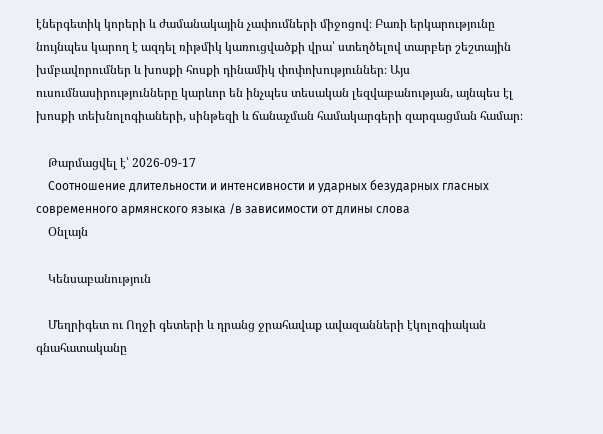էներգետիկ կորերի և ժամանակային չափումների միջոցով։ Բառի երկարությունը նույնպես կարող է ազդել ռիթմիկ կառուցվածքի վրա՝ ստեղծելով տարբեր շեշտային խմբավորումներ և խոսքի հոսքի դինամիկ փոփոխություններ։ Այս ուսումնասիրությունները կարևոր են ինչպես տեսական լեզվաբանության, այնպես էլ խոսքի տեխնոլոգիաների, սինթեզի և ճանաչման համակարգերի զարգացման համար։

    Թարմացվել է՝ 2026-09-17
    Соотношение длительности и интенсивности и ударных безударных гласных современного армянского языка /в зависимости от длины слова
    Օնլայն

    Կենսաբանություն

    Մեղրիգետ ու Ողջի գետերի և դրանց ջրահավաք ավազանների էկոլոգիական գնահատականը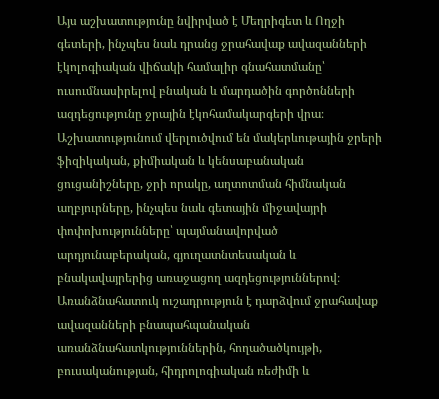Այս աշխատությունը նվիրված է Մեղրիգետ և Ողջի գետերի, ինչպես նաև դրանց ջրահավաք ավազանների էկոլոգիական վիճակի համալիր գնահատմանը՝ ուսումնասիրելով բնական և մարդածին գործոնների ազդեցությունը ջրային էկոհամակարգերի վրա։ Աշխատությունում վերլուծվում են մակերևութային ջրերի ֆիզիկական, քիմիական և կենսաբանական ցուցանիշները, ջրի որակը, աղտոտման հիմնական աղբյուրները, ինչպես նաև գետային միջավայրի փոփոխությունները՝ պայմանավորված արդյունաբերական, գյուղատնտեսական և բնակավայրերից առաջացող ազդեցություններով։ Առանձնահատուկ ուշադրություն է դարձվում ջրահավաք ավազանների բնապահպանական առանձնահատկություններին, հողածածկույթի, բուսականության, հիդրոլոգիական ռեժիմի և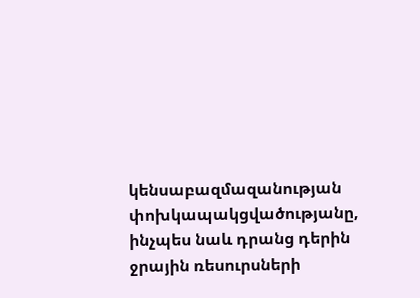կենսաբազմազանության փոխկապակցվածությանը, ինչպես նաև դրանց դերին ջրային ռեսուրսների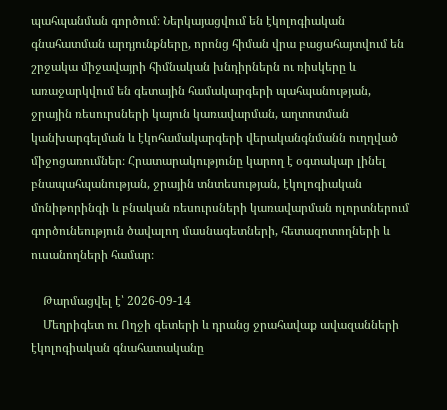պահպանման գործում։ Ներկայացվում են էկոլոգիական գնահատման արդյունքները, որոնց հիման վրա բացահայտվում են շրջակա միջավայրի հիմնական խնդիրներն ու ռիսկերը և առաջարկվում են գետային համակարգերի պահպանության, ջրային ռեսուրսների կայուն կառավարման, աղտոտման կանխարգելման և էկոհամակարգերի վերականգնմանն ուղղված միջոցառումներ։ Հրատարակությունը կարող է օգտակար լինել բնապահպանության, ջրային տնտեսության, էկոլոգիական մոնիթորինգի և բնական ռեսուրսների կառավարման ոլորտներում գործունեություն ծավալող մասնագետների, հետազոտողների և ուսանողների համար։

    Թարմացվել է՝ 2026-09-14
    Մեղրիգետ ու Ողջի գետերի և դրանց ջրահավաք ավազանների էկոլոգիական գնահատականը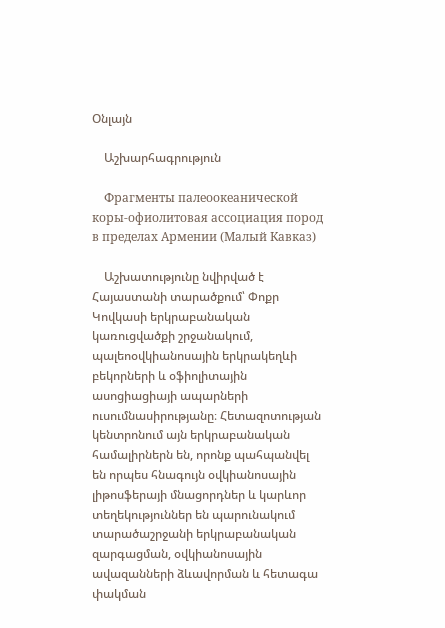Օնլայն

    Աշխարհագրություն

    Фрагменты палеоокеанической коры-офиолитовая ассоциация пород в пределах Армении (Малый Кавказ)

    Աշխատությունը նվիրված է Հայաստանի տարածքում՝ Փոքր Կովկասի երկրաբանական կառուցվածքի շրջանակում, պալեոօվկիանոսային երկրակեղևի բեկորների և օֆիոլիտային ասոցիացիայի ապարների ուսումնասիրությանը։ Հետազոտության կենտրոնում այն երկրաբանական համալիրներն են, որոնք պահպանվել են որպես հնագույն օվկիանոսային լիթոսֆերայի մնացորդներ և կարևոր տեղեկություններ են պարունակում տարածաշրջանի երկրաբանական զարգացման, օվկիանոսային ավազանների ձևավորման և հետագա փակման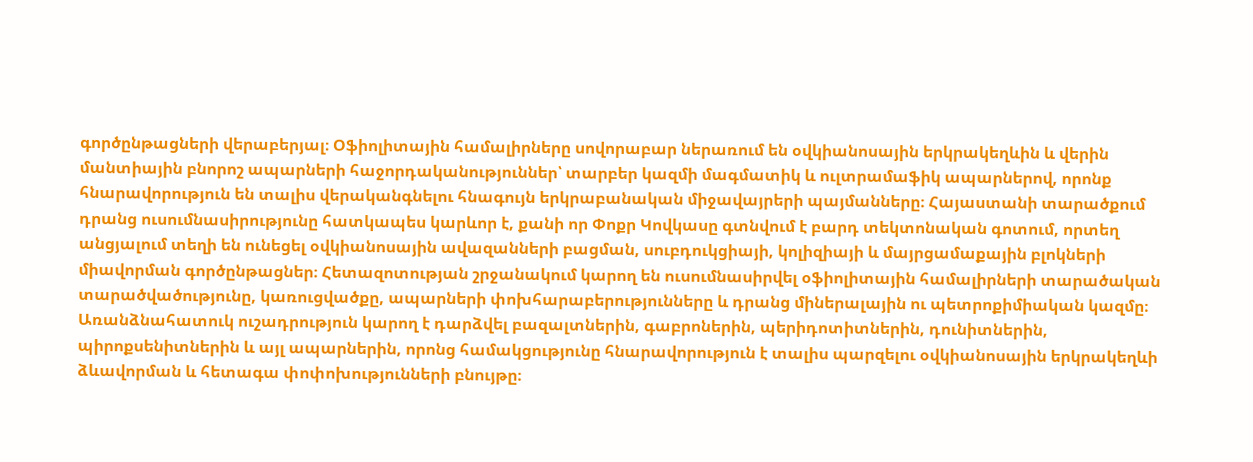գործընթացների վերաբերյալ։ Օֆիոլիտային համալիրները սովորաբար ներառում են օվկիանոսային երկրակեղևին և վերին մանտիային բնորոշ ապարների հաջորդականություններ՝ տարբեր կազմի մագմատիկ և ուլտրամաֆիկ ապարներով, որոնք հնարավորություն են տալիս վերականգնելու հնագույն երկրաբանական միջավայրերի պայմանները։ Հայաստանի տարածքում դրանց ուսումնասիրությունը հատկապես կարևոր է, քանի որ Փոքր Կովկասը գտնվում է բարդ տեկտոնական գոտում, որտեղ անցյալում տեղի են ունեցել օվկիանոսային ավազանների բացման, սուբդուկցիայի, կոլիզիայի և մայրցամաքային բլոկների միավորման գործընթացներ։ Հետազոտության շրջանակում կարող են ուսումնասիրվել օֆիոլիտային համալիրների տարածական տարածվածությունը, կառուցվածքը, ապարների փոխհարաբերությունները և դրանց միներալային ու պետրոքիմիական կազմը։ Առանձնահատուկ ուշադրություն կարող է դարձվել բազալտներին, գաբրոներին, պերիդոտիտներին, դունիտներին, պիրոքսենիտներին և այլ ապարներին, որոնց համակցությունը հնարավորություն է տալիս պարզելու օվկիանոսային երկրակեղևի ձևավորման և հետագա փոփոխությունների բնույթը։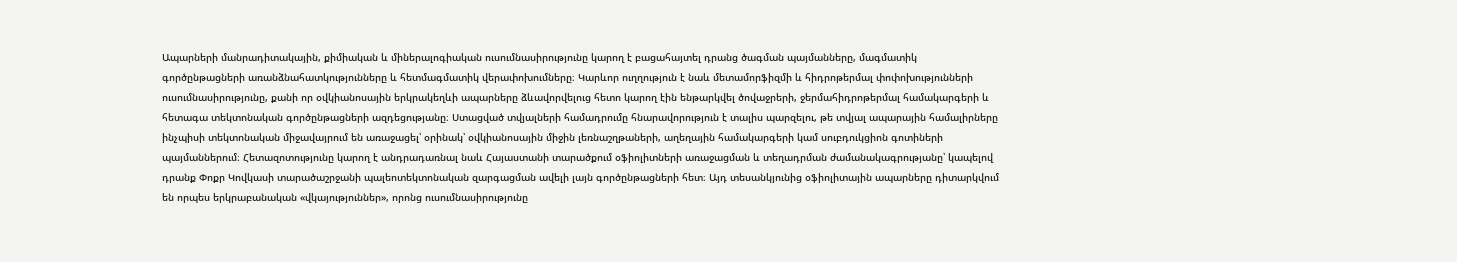Ապարների մանրադիտակային, քիմիական և միներալոգիական ուսումնասիրությունը կարող է բացահայտել դրանց ծագման պայմանները, մագմատիկ գործընթացների առանձնահատկությունները և հետմագմատիկ վերափոխումները։ Կարևոր ուղղություն է նաև մետամորֆիզմի և հիդրոթերմալ փոփոխությունների ուսումնասիրությունը, քանի որ օվկիանոսային երկրակեղևի ապարները ձևավորվելուց հետո կարող էին ենթարկվել ծովաջրերի, ջերմահիդրոթերմալ համակարգերի և հետագա տեկտոնական գործընթացների ազդեցությանը։ Ստացված տվյալների համադրումը հնարավորություն է տալիս պարզելու, թե տվյալ ապարային համալիրները ինչպիսի տեկտոնական միջավայրում են առաջացել՝ օրինակ՝ օվկիանոսային միջին լեռնաշղթաների, աղեղային համակարգերի կամ սուբդուկցիոն գոտիների պայմաններում։ Հետազոտությունը կարող է անդրադառնալ նաև Հայաստանի տարածքում օֆիոլիտների առաջացման և տեղադրման ժամանակագրությանը՝ կապելով դրանք Փոքր Կովկասի տարածաշրջանի պալեոտեկտոնական զարգացման ավելի լայն գործընթացների հետ։ Այդ տեսանկյունից օֆիոլիտային ապարները դիտարկվում են որպես երկրաբանական «վկայություններ», որոնց ուսումնասիրությունը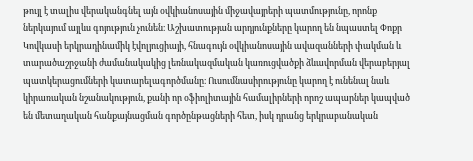թույլ է տալիս վերականգնել այն օվկիանոսային միջավայրերի պատմությունը, որոնք ներկայում այլևս գոյություն չունեն։ Աշխատության արդյունքները կարող են նպաստել Փոքր Կովկասի երկրադինամիկ էվոլյուցիայի, հնագույն օվկիանոսային ավազանների փակման և տարածաշրջանի ժամանակակից լեռնակազմական կառուցվածքի ձևավորման վերաբերյալ պատկերացումների կատարելագործմանը։ Ուսումնասիրությունը կարող է ունենալ նաև կիրառական նշանակություն, քանի որ օֆիոլիտային համալիրների որոշ ապարներ կապված են մետաղական հանքայնացման գործընթացների հետ, իսկ դրանց երկրաբանական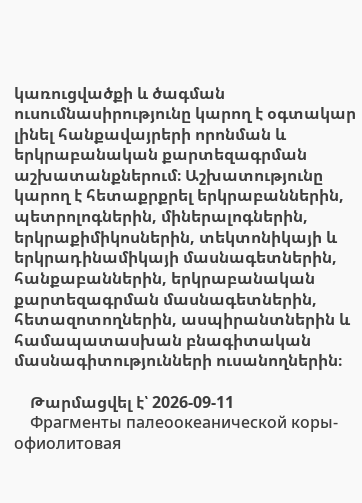կառուցվածքի և ծագման ուսումնասիրությունը կարող է օգտակար լինել հանքավայրերի որոնման և երկրաբանական քարտեզագրման աշխատանքներում։ Աշխատությունը կարող է հետաքրքրել երկրաբաններին, պետրոլոգներին, միներալոգներին, երկրաքիմիկոսներին, տեկտոնիկայի և երկրադինամիկայի մասնագետներին, հանքաբաններին, երկրաբանական քարտեզագրման մասնագետներին, հետազոտողներին, ասպիրանտներին և համապատասխան բնագիտական մասնագիտությունների ուսանողներին։

    Թարմացվել է՝ 2026-09-11
    Фрагменты палеоокеанической коры-офиолитовая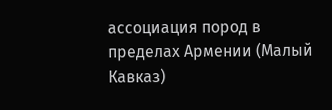ассоциация пород в пределах Армении (Малый Кавказ)